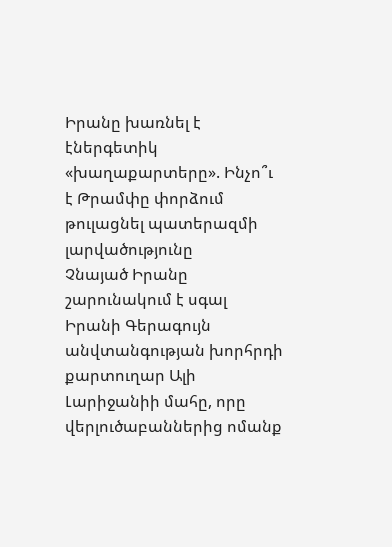Իրանը խառնել է էներգետիկ «խաղաքարտերը». Ինչո՞ւ է Թրամփը փորձում թուլացնել պատերազմի լարվածությունը
Չնայած Իրանը շարունակում է սգալ Իրանի Գերագույն անվտանգության խորհրդի քարտուղար Ալի Լարիջանիի մահը, որը վերլուծաբաններից ոմանք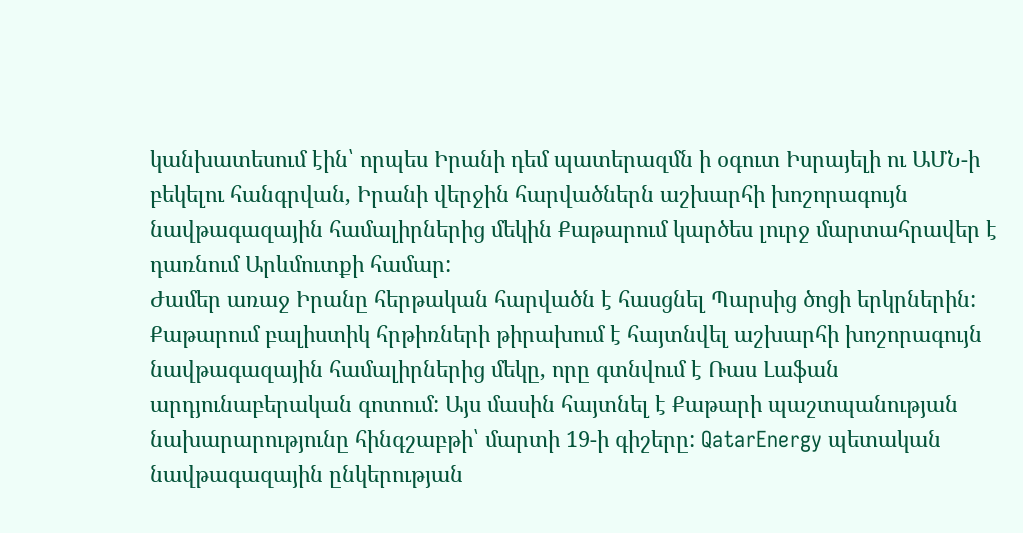կանխատեսում էին՝ որպես Իրանի դեմ պատերազմն ի օգուտ Իսրայելի ու ԱՄՆ-ի բեկելու հանգրվան, Իրանի վերջին հարվածներն աշխարհի խոշորագույն նավթագազային համալիրներից մեկին Քաթարում կարծես լուրջ մարտահրավեր է դառնում Արևմուտքի համար:
Ժամեր առաջ Իրանը հերթական հարվածն է հասցնել Պարսից ծոցի երկրներին: Քաթարում բալիստիկ հրթիռների թիրախում է հայտնվել աշխարհի խոշորագույն նավթագազային համալիրներից մեկը, որը գտնվում է Ռաս Լաֆան արդյունաբերական գոտում: Այս մասին հայտնել է Քաթարի պաշտպանության նախարարությունը հինգշաբթի՝ մարտի 19-ի գիշերը: QatarEnergy պետական նավթագազային ընկերության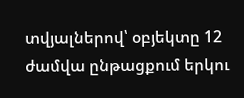տվյալներով՝ օբյեկտը 12 ժամվա ընթացքում երկու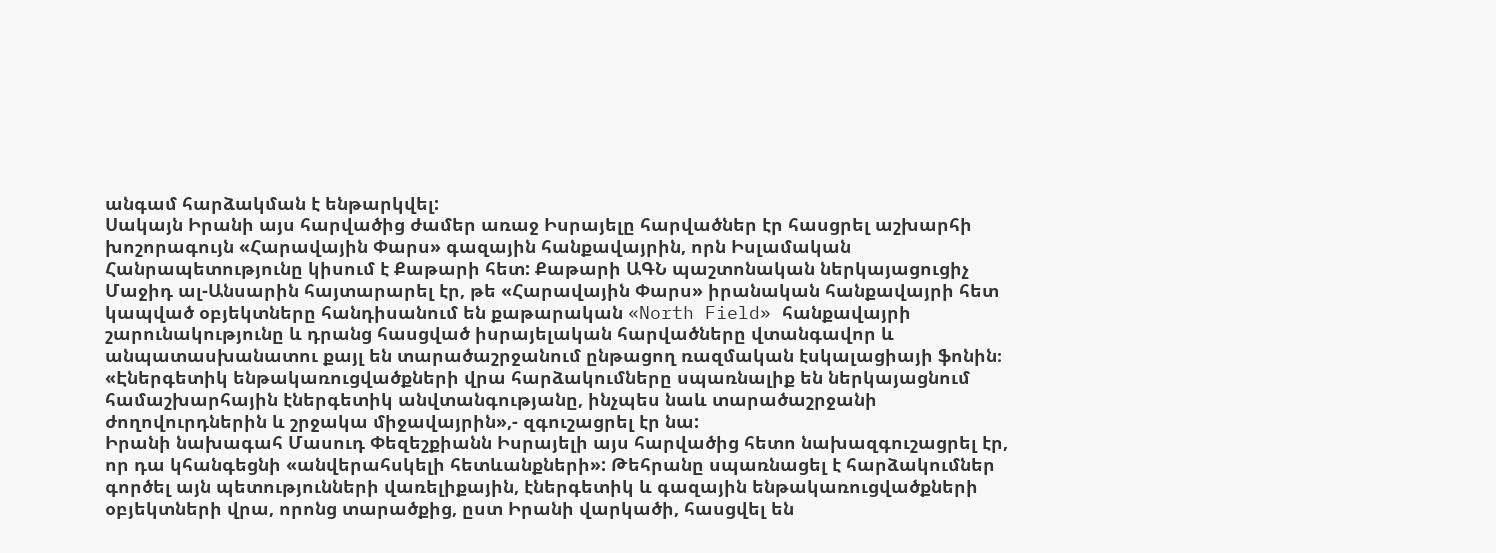անգամ հարձակման է ենթարկվել:
Սակայն Իրանի այս հարվածից ժամեր առաջ Իսրայելը հարվածներ էր հասցրել աշխարհի խոշորագույն «Հարավային Փարս» գազային հանքավայրին, որն Իսլամական Հանրապետությունը կիսում է Քաթարի հետ: Քաթարի ԱԳՆ պաշտոնական ներկայացուցիչ Մաջիդ ալ-Անսարին հայտարարել էր, թե «Հարավային Փարս» իրանական հանքավայրի հետ կապված օբյեկտները հանդիսանում են քաթարական «North Field» հանքավայրի շարունակությունը և դրանց հասցված իսրայելական հարվածները վտանգավոր և անպատասխանատու քայլ են տարածաշրջանում ընթացող ռազմական էսկալացիայի ֆոնին։
«Էներգետիկ ենթակառուցվածքների վրա հարձակումները սպառնալիք են ներկայացնում համաշխարհային էներգետիկ անվտանգությանը, ինչպես նաև տարածաշրջանի ժողովուրդներին և շրջակա միջավայրին»,- զգուշացրել էր նա:
Իրանի նախագահ Մասուդ Փեզեշքիանն Իսրայելի այս հարվածից հետո նախազգուշացրել էր, որ դա կհանգեցնի «անվերահսկելի հետևանքների»: Թեհրանը սպառնացել է հարձակումներ գործել այն պետությունների վառելիքային, էներգետիկ և գազային ենթակառուցվածքների օբյեկտների վրա, որոնց տարածքից, ըստ Իրանի վարկածի, հասցվել են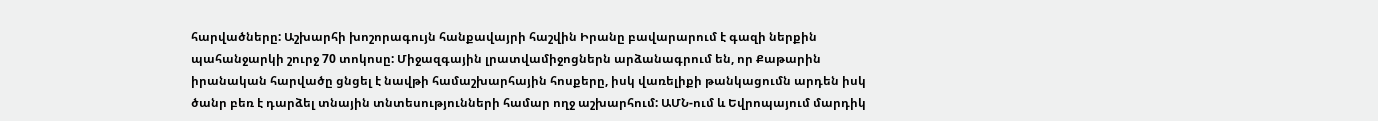հարվածները: Աշխարհի խոշորագույն հանքավայրի հաշվին Իրանը բավարարում է գազի ներքին պահանջարկի շուրջ 70 տոկոսը: Միջազգային լրատվամիջոցներն արձանագրում են, որ Քաթարին իրանական հարվածը ցնցել է նավթի համաշխարհային հոսքերը, իսկ վառելիքի թանկացումն արդեն իսկ ծանր բեռ է դարձել տնային տնտեսությունների համար ողջ աշխարհում: ԱՄՆ-ում և Եվրոպայում մարդիկ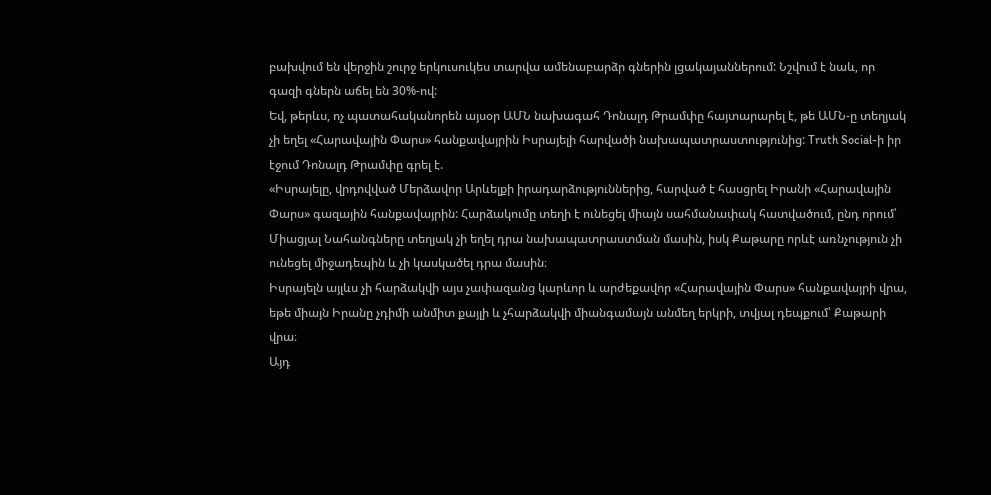բախվում են վերջին շուրջ երկուսուկես տարվա ամենաբարձր գներին լցակայաններում: Նշվում է նաև, որ գազի գներն աճել են 30%-ով:
Եվ, թերևս, ոչ պատահականորեն այսօր ԱՄՆ նախագահ Դոնալդ Թրամփը հայտարարել է, թե ԱՄՆ-ը տեղյակ չի եղել «Հարավային Փարս» հանքավայրին Իսրայելի հարվածի նախապատրաստությունից: Truth Social-ի իր էջում Դոնալդ Թրամփը գրել է.
«Իսրայելը, վրդովված Մերձավոր Արևելքի իրադարձություններից, հարված է հասցրել Իրանի «Հարավային Փարս» գազային հանքավայրին: Հարձակումը տեղի է ունեցել միայն սահմանափակ հատվածում, ընդ որում՝ Միացյալ Նահանգները տեղյակ չի եղել դրա նախապատրաստման մասին, իսկ Քաթարը որևէ առնչություն չի ունեցել միջադեպին և չի կասկածել դրա մասին։
Իսրայելն այլևս չի հարձակվի այս չափազանց կարևոր և արժեքավոր «Հարավային Փարս» հանքավայրի վրա, եթե միայն Իրանը չդիմի անմիտ քայլի և չհարձակվի միանգամայն անմեղ երկրի, տվյալ դեպքում՝ Քաթարի վրա։
Այդ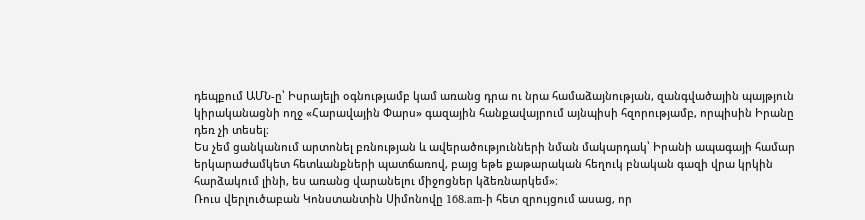դեպքում ԱՄՆ-ը՝ Իսրայելի օգնությամբ կամ առանց դրա ու նրա համաձայնության, զանգվածային պայթյուն կիրականացնի ողջ «Հարավային Փարս» գազային հանքավայրում այնպիսի հզորությամբ, որպիսին Իրանը դեռ չի տեսել։
Ես չեմ ցանկանում արտոնել բռնության և ավերածությունների նման մակարդակ՝ Իրանի ապագայի համար երկարաժամկետ հետևանքների պատճառով, բայց եթե քաթարական հեղուկ բնական գազի վրա կրկին հարձակում լինի, ես առանց վարանելու միջոցներ կձեռնարկեմ»։
Ռուս վերլուծաբան Կոնստանտին Սիմոնովը 168.am-ի հետ զրույցում ասաց, որ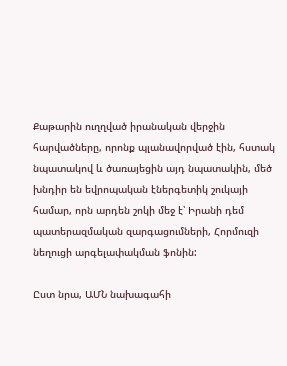Քաթարին ուղղված իրանական վերջին հարվածները, որոնք պլանավորված էին, հստակ նպատակով և ծառայեցին այդ նպատակին, մեծ խնդիր են եվրոպական էներգետիկ շուկայի համար, որն արդեն շոկի մեջ է՝ Իրանի դեմ պատերազմական զարգացումների, Հորմուզի նեղուցի արգելափակման ֆոնին:

Ըստ նրա, ԱՄՆ նախագահի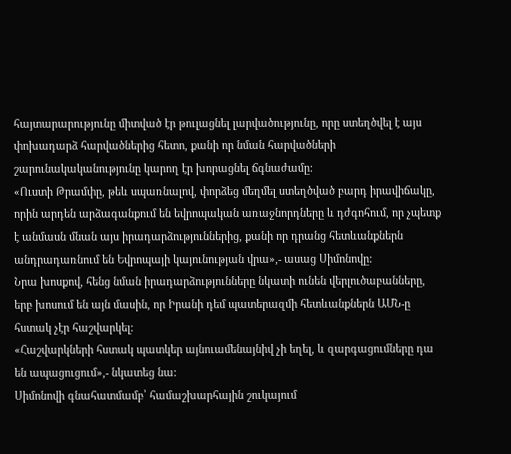հայտարարությունը միտված էր թուլացնել լարվածությունը, որը ստեղծվել է այս փոխադարձ հարվածներից հետո, քանի որ նման հարվածների շարունակականությունը կարող էր խորացնել ճգնաժամը:
«Ուստի Թրամփը, թեև սպառնալով, փորձեց մեղմել ստեղծված բարդ իրավիճակը, որին արդեն արձագանքում են եվրոպական առաջնորդները և դժգոհում, որ չպետք է անմասն մնան այս իրադարձություններից, քանի որ դրանց հետևանքներն անդրադառնում են Եվրոպայի կայունության վրա»,- ասաց Սիմոնովը:
Նրա խոսքով, հենց նման իրադարձությունները նկատի ունեն վերլուծաբանները, երբ խոսում են այն մասին, որ Իրանի դեմ պատերազմի հետևանքներն ԱՄՆ-ը հստակ չէր հաշվարկել:
«Հաշվարկների հստակ պատկեր այնուամենայնիվ չի եղել, և զարգացումները դա են ապացուցում»,- նկատեց նա:
Սիմոնովի գնահատմամբ՝ համաշխարհային շուկայում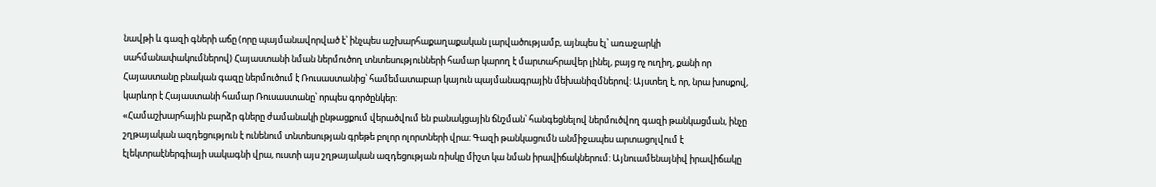նավթի և գազի գների աճը (որը պայմանավորված է՝ ինչպես աշխարհաքաղաքական լարվածությամբ, այնպես էլ՝ առաջարկի սահմանափակումներով) Հայաստանի նման ներմուծող տնտեսությունների համար կարող է մարտահրավեր լինել, բայց ոչ ուղիղ, քանի որ Հայաստանը բնական գազը ներմուծում է Ռուսաստանից՝ համեմատաբար կայուն պայմանագրային մեխանիզմներով: Այստեղ է, որ, նրա խոսքով, կարևոր է Հայաստանի համար Ռուսաստանը՝ որպես գործընկեր:
«Համաշխարհային բարձր գները ժամանակի ընթացքում վերածվում են բանակցային ճնշման՝ հանգեցնելով ներմուծվող գազի թանկացման, ինչը շղթայական ազդեցություն է ունենում տնտեսության գրեթե բոլոր ոլորտների վրա։ Գազի թանկացումն անմիջապես արտացոլվում է էլեկտրաէներգիայի սակագնի վրա, ուստի այս շղթայական ազդեցության ռիսկը միշտ կա նման իրավիճակներում: Այնուամենայնիվ իրավիճակը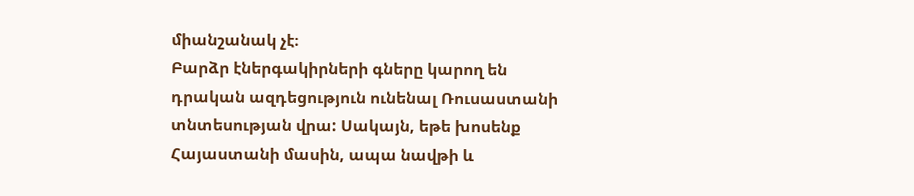միանշանակ չէ։
Բարձր էներգակիրների գները կարող են դրական ազդեցություն ունենալ Ռուսաստանի տնտեսության վրա: Սակայն, եթե խոսենք Հայաստանի մասին, ապա նավթի և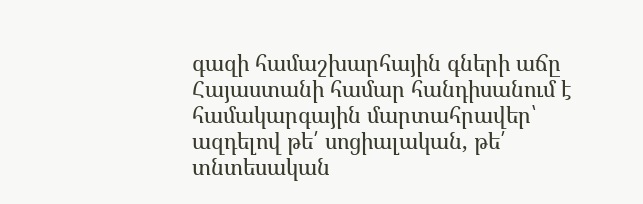գազի համաշխարհային գների աճը Հայաստանի համար հանդիսանում է համակարգային մարտահրավեր՝ ազդելով թե՛ սոցիալական, թե՛ տնտեսական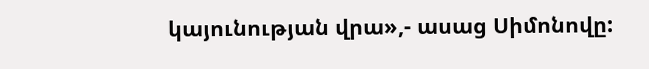կայունության վրա»,- ասաց Սիմոնովը: